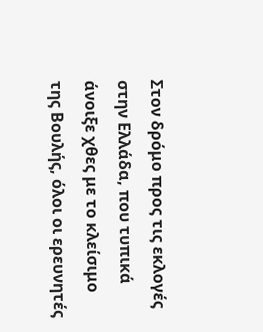Στον δρόμο προς τις εκλογές στην Ελλάδα, που τυπικά άνοιξε χθες με το κλείσιμο της Βουλής, όλοι οι ερευνητές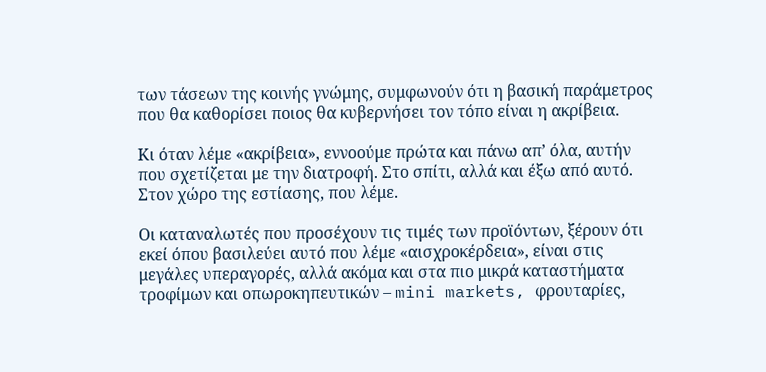των τάσεων της κοινής γνώμης, συμφωνούν ότι η βασική παράμετρος που θα καθορίσει ποιος θα κυβερνήσει τον τόπο είναι η ακρίβεια.

Κι όταν λέμε «ακρίβεια», εννοούμε πρώτα και πάνω απ’ όλα, αυτήν που σχετίζεται με την διατροφή. Στο σπίτι, αλλά και έξω από αυτό. Στον χώρο της εστίασης, που λέμε.

Οι καταναλωτές που προσέχουν τις τιμές των προϊόντων, ξέρουν ότι εκεί όπου βασιλεύει αυτό που λέμε «αισχροκέρδεια», είναι στις μεγάλες υπεραγορές, αλλά ακόμα και στα πιο μικρά καταστήματα τροφίμων και οπωροκηπευτικών – mini markets, φρουταρίες,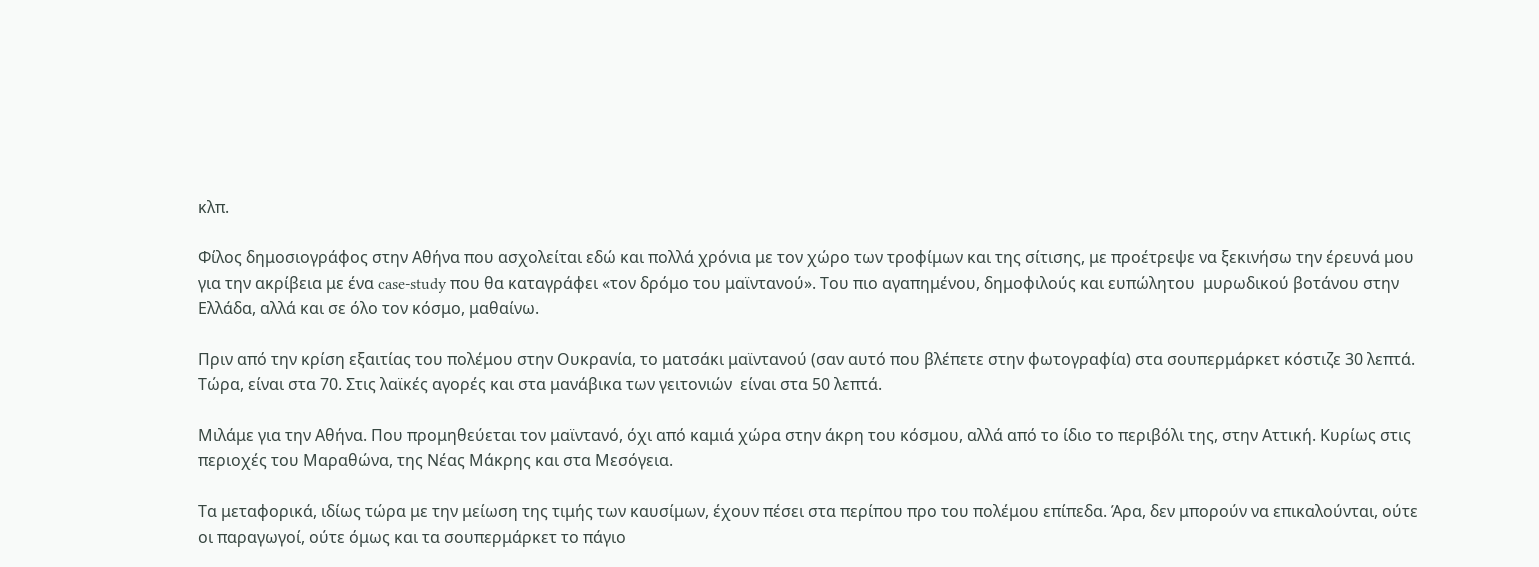κλπ.

Φίλος δημοσιογράφος στην Αθήνα που ασχολείται εδώ και πολλά χρόνια με τον χώρο των τροφίμων και της σίτισης, με προέτρεψε να ξεκινήσω την έρευνά μου για την ακρίβεια με ένα case-study που θα καταγράφει «τον δρόμο του μαϊντανού». Του πιο αγαπημένου, δημοφιλούς και ευπώλητου  μυρωδικού βοτάνου στην Ελλάδα, αλλά και σε όλο τον κόσμο, μαθαίνω.

Πριν από την κρίση εξαιτίας του πολέμου στην Ουκρανία, το ματσάκι μαϊντανού (σαν αυτό που βλέπετε στην φωτογραφία) στα σουπερμάρκετ κόστιζε 30 λεπτά.  Τώρα, είναι στα 70. Στις λαϊκές αγορές και στα μανάβικα των γειτονιών  είναι στα 50 λεπτά.

Μιλάμε για την Αθήνα. Που προμηθεύεται τον μαϊντανό, όχι από καμιά χώρα στην άκρη του κόσμου, αλλά από το ίδιο το περιβόλι της, στην Αττική. Κυρίως στις περιοχές του Μαραθώνα, της Νέας Μάκρης και στα Μεσόγεια.

Τα μεταφορικά, ιδίως τώρα με την μείωση της τιμής των καυσίμων, έχουν πέσει στα περίπου προ του πολέμου επίπεδα. Άρα, δεν μπορούν να επικαλούνται, ούτε οι παραγωγοί, ούτε όμως και τα σουπερμάρκετ το πάγιο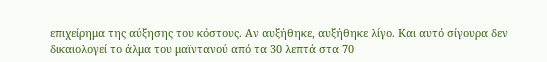επιχείρημα της αύξησης του κόστους. Αν αυξήθηκε, αυξήθηκε λίγο. Και αυτό σίγουρα δεν δικαιολογεί το άλμα του μαϊντανού από τα 30 λεπτά στα 70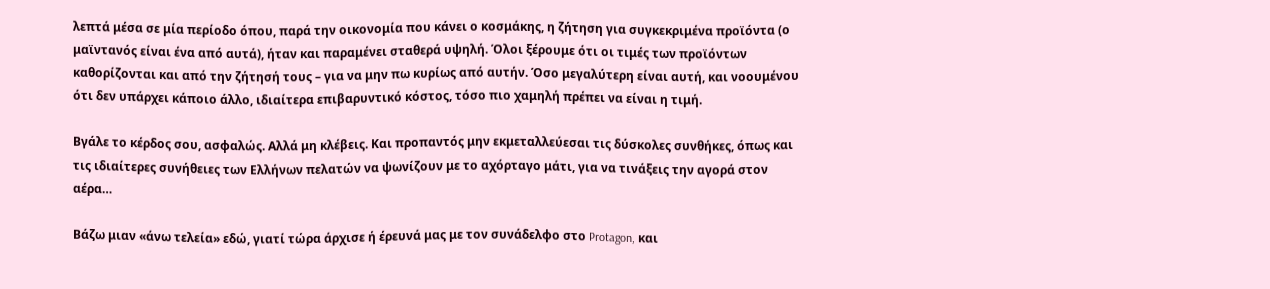λεπτά μέσα σε μία περίοδο όπου, παρά την οικονομία που κάνει ο κοσμάκης, η ζήτηση για συγκεκριμένα προϊόντα (ο μαϊντανός είναι ένα από αυτά), ήταν και παραμένει σταθερά υψηλή. Όλοι ξέρουμε ότι οι τιμές των προϊόντων καθορίζονται και από την ζήτησή τους – για να μην πω κυρίως από αυτήν. Όσο μεγαλύτερη είναι αυτή, και νοουμένου ότι δεν υπάρχει κάποιο άλλο, ιδιαίτερα επιβαρυντικό κόστος, τόσο πιο χαμηλή πρέπει να είναι η τιμή.

Βγάλε το κέρδος σου, ασφαλώς. Αλλά μη κλέβεις. Και προπαντός μην εκμεταλλεύεσαι τις δύσκολες συνθήκες, όπως και τις ιδιαίτερες συνήθειες των Ελλήνων πελατών να ψωνίζουν με το αχόρταγο μάτι, για να τινάξεις την αγορά στον αέρα…

Βάζω μιαν «άνω τελεία» εδώ, γιατί τώρα άρχισε ή έρευνά μας με τον συνάδελφο στο Protagon, και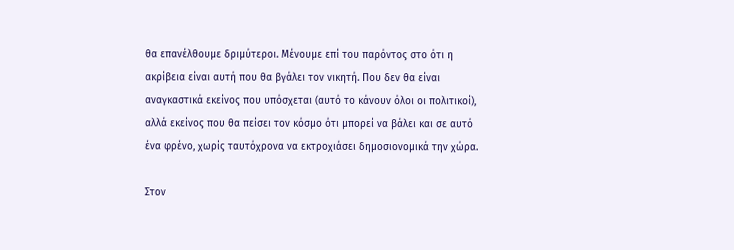θα επανέλθουμε δριμύτεροι. Μένουμε επί του παρόντος στο ότι η ακρίβεια είναι αυτή που θα βγάλει τον νικητή. Που δεν θα είναι αναγκαστικά εκείνος που υπόσχεται (αυτό το κάνουν όλοι οι πολιτικοί), αλλά εκείνος που θα πείσει τον κόσμο ότι μπορεί να βάλει και σε αυτό ένα φρένο, χωρίς ταυτόχρονα να εκτροχιάσει δημοσιονομικά την χώρα.

Στον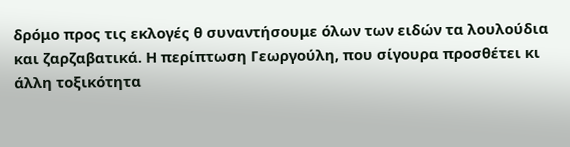δρόμο προς τις εκλογές θ συναντήσουμε όλων των ειδών τα λουλούδια και ζαρζαβατικά. Η περίπτωση Γεωργούλη, που σίγουρα προσθέτει κι άλλη τοξικότητα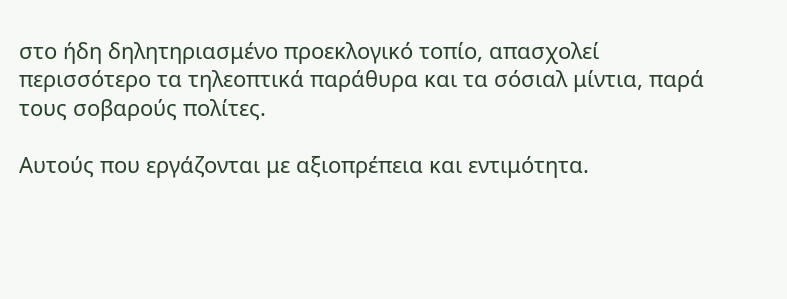στο ήδη δηλητηριασμένο προεκλογικό τοπίο, απασχολεί περισσότερο τα τηλεοπτικά παράθυρα και τα σόσιαλ μίντια, παρά τους σοβαρούς πολίτες.

Αυτούς που εργάζονται με αξιοπρέπεια και εντιμότητα.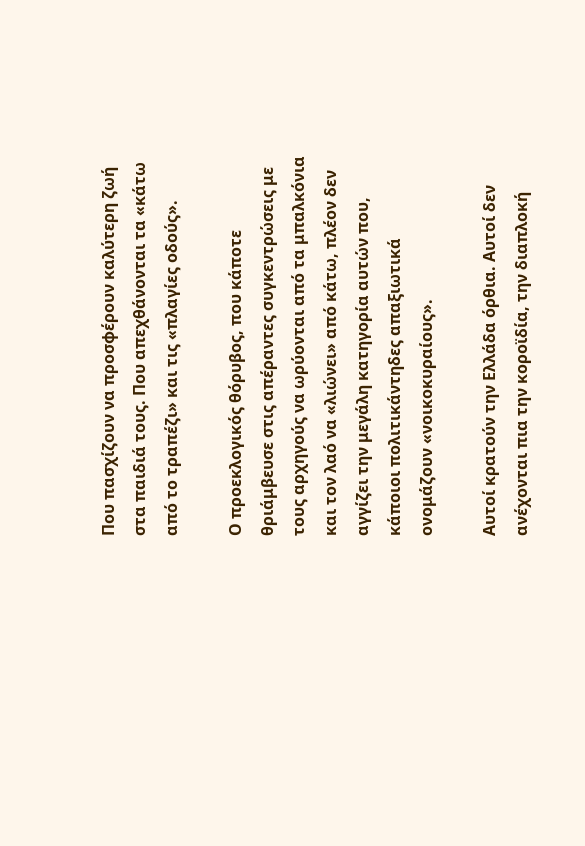Που πασχίζουν να προσφέρουν καλύτερη ζωή στα παιδιά τους. Που απεχθάνονται τα «κάτω από το τραπέζι» και τις «πλαγίες οδούς».

Ο προεκλογικός θόρυβος, που κάποτε θριάμβευσε στις απέραντες συγκεντρώσεις με τους αρχηγούς να ωρύονται από τα μπαλκόνια και τον λαό να «λιώνει» από κάτω, πλέον δεν αγγίζει την μεγάλη κατηγορία αυτών που, κάποιοι πολιτικάντηδες απαξιωτικά ονομάζουν «νοικοκυραίους».

Αυτοί κρατούν την Ελλάδα όρθια. Αυτοί δεν ανέχονται πια την κοροϊδία, την διαπλοκή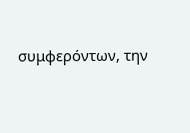συμφερόντων, την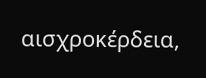αισχροκέρδεια,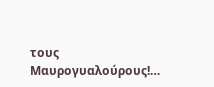τους Μαυρογυαλούρους!…